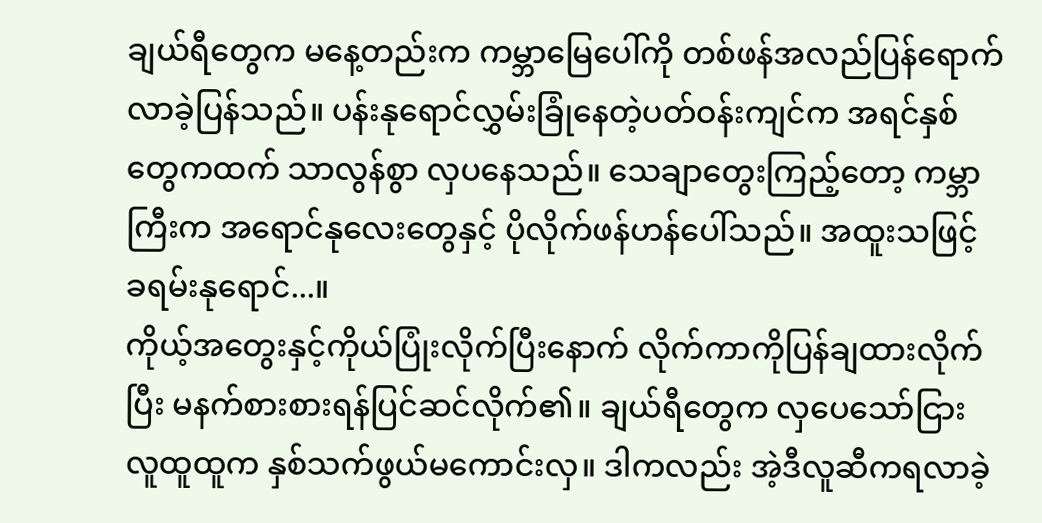ချယ်ရီတွေက မနေ့တည်းက ကမ္ဘာမြေပေါ်ကို တစ်ဖန်အလည်ပြန်ရောက်လာခဲ့ပြန်သည်။ ပန်းနုရောင်လွှမ်းခြုံနေတဲ့ပတ်ဝန်းကျင်က အရင်နှစ်တွေကထက် သာလွန်စွာ လှပနေသည်။ သေချာတွေးကြည့်တော့ ကမ္ဘာကြီးက အရောင်နုလေးတွေနှင့် ပိုလိုက်ဖန်ဟန်ပေါ်သည်။ အထူးသဖြင့် ခရမ်းနုရောင်...။
ကိုယ့်အတွေးနှင့်ကိုယ်ပြုံးလိုက်ပြီးနောက် လိုက်ကာကိုပြန်ချထားလိုက်ပြီး မနက်စားစားရန်ပြင်ဆင်လိုက်၏။ ချယ်ရီတွေက လှပေသော်ငြား လူထူထူက နှစ်သက်ဖွယ်မကောင်းလှ။ ဒါကလည်း အဲ့ဒီလူဆီကရလာခဲ့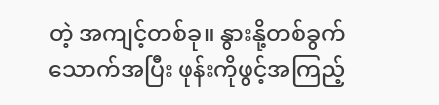တဲ့ အကျင့်တစ်ခု။ နွားနို့တစ်ခွက်သောက်အပြီး ဖုန်းကိုဖွင့်အကြည့်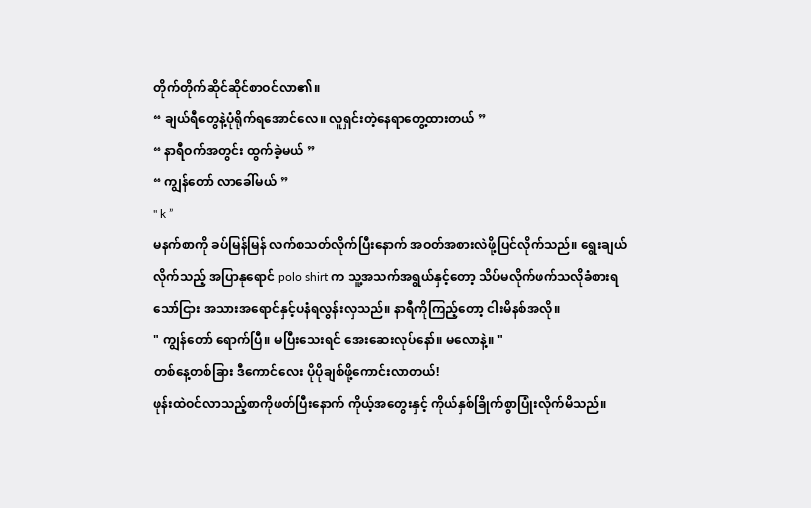တိုက်တိုက်ဆိုင်ဆိုင်စာဝင်လာ၏။
“ ချယ်ရီတွေနဲ့ပုံရိုက်ရအောင်လေ။ လူရှင်းတဲ့နေရာတွေ့ထားတယ် ”
“ နာရီဝက်အတွင်း ထွက်ခဲ့မယ် ”
“ ကျွန်တော် လာခေါ်မယ် ”
" k ”
မနက်စာကို ခပ်မြန်မြန် လက်စသတ်လိုက်ပြီးနောက် အဝတ်အစားလဲဖို့ပြင်လိုက်သည်။ ရွေးချယ်လိုက်သည့် အပြာနုရောင် polo shirt က သူ့အသက်အရွယ်နှင့်တော့ သိပ်မလိုက်ဖက်သလိုခံစားရသော်ငြား အသားအရောင်နှင့်ပနံရလွန်းလှသည်။ နာရီကိုကြည့်တော့ ငါးမိနစ်အလို။
" ကျွန်တော် ရောက်ပြီ။ မပြီးသေးရင် အေးဆေးလုပ်နော်။ မလောနဲ့။ "
တစ်နေ့တစ်ခြား ဒီကောင်လေး ပိုပိုချစ်ဖို့ကောင်းလာတယ်!
ဖုန်းထဲဝင်လာသည့်စာကိုဖတ်ပြီးနောက် ကိုယ့်အတွေးနှင့် ကိုယ်နှစ်ခြိုက်စွာပြုံးလိုက်မိသည်။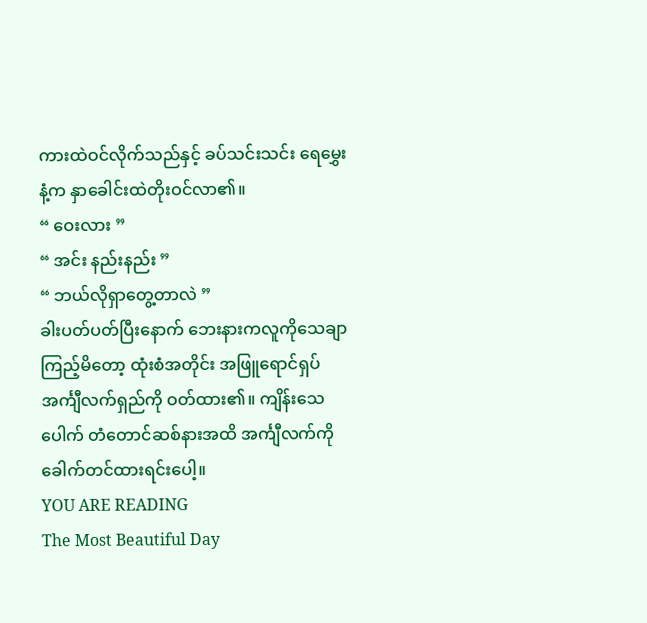ကားထဲဝင်လိုက်သည်နှင့် ခပ်သင်းသင်း ရေမွှေးနံ့က နှာခေါင်းထဲတိုးဝင်လာ၏။
“ ဝေးလား ”
“ အင်း နည်းနည်း ”
“ ဘယ်လိုရှာတွေ့တာလဲ ”
ခါးပတ်ပတ်ပြီးနောက် ဘေးနားကလူကိုသေချာကြည့်မိတော့ ထုံးစံအတိုင်း အဖြူရောင်ရှပ်အင်္ကျီလက်ရှည်ကို ဝတ်ထား၏။ ကျိန်းသေပေါက် တံတောင်ဆစ်နားအထိ အင်္ကျီလက်ကို ခေါက်တင်ထားရင်းပေါ့။
YOU ARE READING
The Most Beautiful Day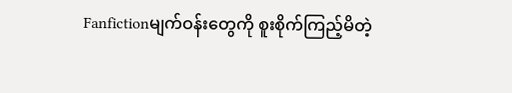Fanfictionမျက်ဝန်းတွေကို စူးစိုက်ကြည့်မိတဲ့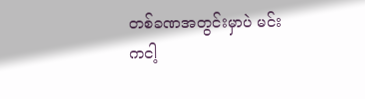တစ်ခဏအတွင်းမှာပဲ မင်းကငါ့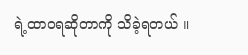ရဲ့ထာဝရဆိုတာကို သိခဲ့ရတယ် ။